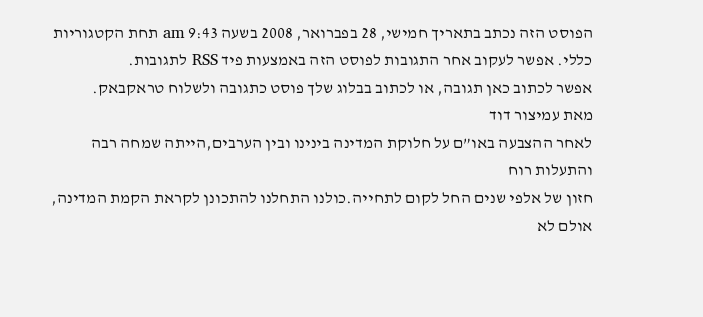הפוסט הזה נכתב בתאריך חמישי, 28 בפברואר, 2008 בשעה 9:43 am תחת הקטגוריות כללי. אפשר לעקוב אחר התגובות לפוסט הזה באמצעות פיד RSS לתגובות.
אפשר לכתוב כאן תגובה, או לכתוב בבלוג שלך פוסט כתגובה ולשלוח טראקבאק.
מאת עמיצור דוד
לאחר ההצבעה באו”ם על חלוקת המדינה בינינו ובין הערבים,הייתה שמחה רבה והתעלות רוח
חזון של אלפי שנים החל לקום לתחייה.כולנו התחלנו להתכונן לקראת הקמת המדינה, אולם לא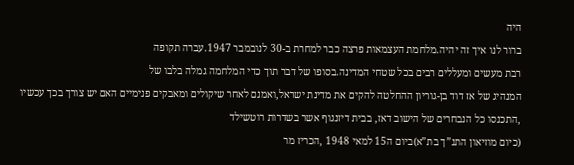היה
ברור לנו איך זה יהיה.מלחמת העצמאות פרצה כבר למחרת ב-30 לנובמבר 1947.עברה תקופה
רבת מעשים ומעללים רבים בכל שטחי המדינה.בסופו של דבר תוך כדי המלחמה גמלה בלבו של
המנהיג של אז דוד בן-גוריון ההחלטה להקים את מדינת ישראל,ואמנם לאחר שיקולים ומאבקים פנימיים האם יש צורך בכך עכשיו ,התכנסו כל הנבחרים של הישוב דאז, בבית דיזנגוף אשר בשדרות רוטשילד
(כיום מוזיאון התנ”ך בת”א)ביום ה15 למאי 1948 ,הכריז מר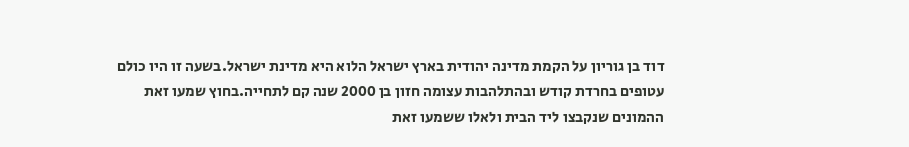דוד בן גוריון על הקמת מדינה יהודית בארץ ישראל הלוא היא מדינת ישראל.בשעה זו היו כולם עטופים בחרדת קודש ובהתלהבות עצומה חזון בן 2000 שנה קם לתחייה.בחוץ שמעו זאת ההמונים שנקבצו ליד הבית ולאלו ששמעו זאת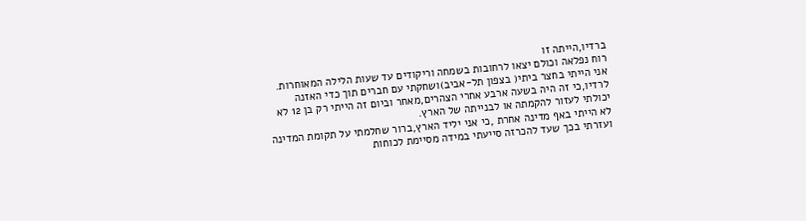ברדיו,הייתה זו
רוח נפלאה וכולם יצאו לרחובות בשמחה וריקודים עד שעות הלילה המאוחרות.
אני הייתי בחצר ביתי( בצפון תל-אביב)ושחקתי עם חברים תוך כדי האזנה לרדיו,כי זה היה בשעה ארבע אחרי הצהרים,מאחר וביום זה הייתי רק בן 12 לא יכולתי לעזור להקמתה או לבנייתה של הארץ.
לא הייתי באף מדינה אחרת ,כי אני יליד הארץ,ברור שחלמתי על תקומת המדינה ועזרתי בכך שעד להכרזה סייעתי במידה מסיימת לכוחות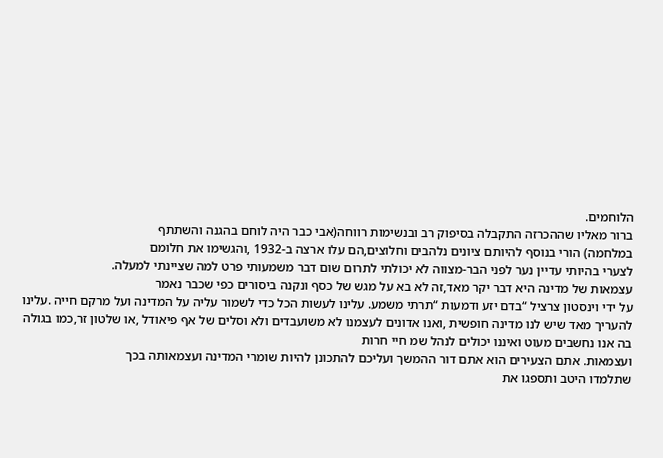הלוחמים.
ברור מאליו שההכרזה התקבלה בסיפוק רב ובנשימות רווחה(אבי כבר היה לוחם בהגנה והשתתף
במלחמה) הורי בנוסף להיותם ציונים נלהבים וחלוצים,הם עלו ארצה ב-1932 ,והגשימו את חלומם
לצערי בהיותי עדיין נער לפני הבר-מצווה לא יכולתי לתרום שום דבר משמעותי פרט למה שציינתי למעלה.
עצמאות של מדינה היא דבר יקר מאד,זה לא בא על מגש של כסף ונקנה ביסורים כפי שכבר נאמר
על ידי וינסטון צרציל “בדם יזע ודמעות “תרתי משמע. עלינו לעשות הכל כדי לשמור עליה על המדינה ועל מרקם חייה .עלינו להעריך מאד שיש לנו מדינה חופשית ,ואנו אדונים לעצמנו לא משועבדים ולא וסלים של אף פיאודל ,או שלטון זר,כמו בגולה בה אנו נחשבים מעוט ואיננו יכולים לנהל שמ חיי חרות
ועצמאות. אתם הצעירים הוא אתם דור ההמשך ועליכם להתכונן להיות שומרי המדינה ועצמאותה בכך
שתלמדו היטב ותספגו את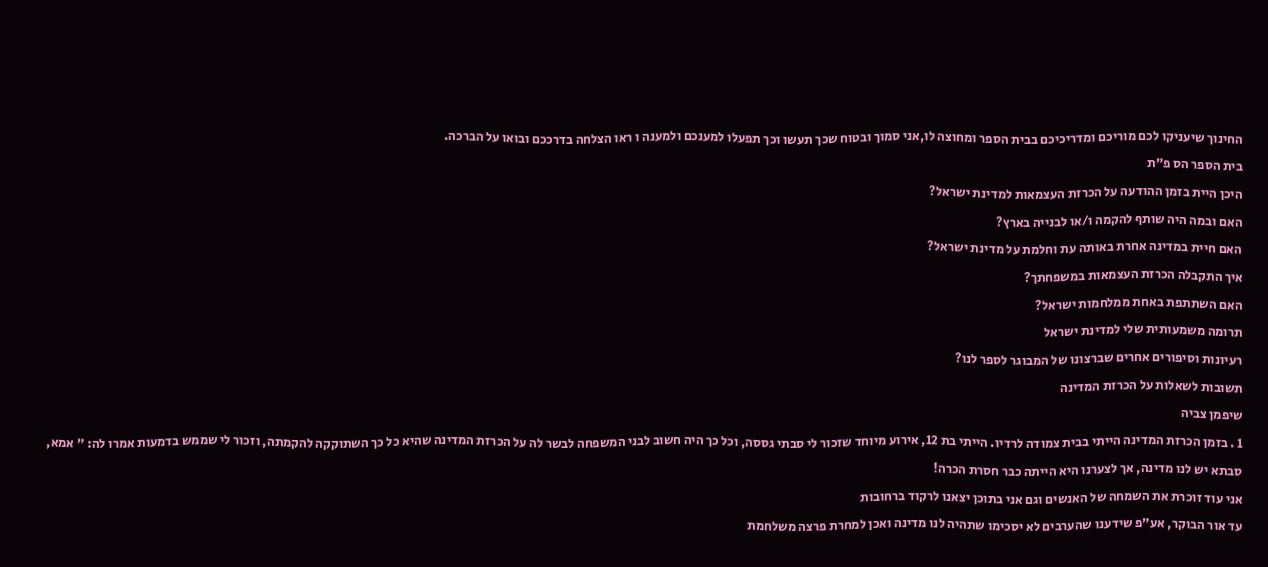החינוך שיעניקו לכם מוריכם ומדריכיכם בבית הספר ומחוצה לו,אני סמוך ובטוח שכך תעשו וכך תפעלו למענכם ולמענה ו ראו הצלחה בדרככם ובואו על הברכה.
בית הספר הס פ”ת
היכן היית בזמן ההודעה על הכרזת העצמאות למדינת ישראל?
האם ובמה היה שותף להקמה ו/או לבנייה בארץ?
האם חיית במדינה אחרת באותה עת וחלמת על מדינת ישראל?
איך התקבלה הכרזת העצמאות במשפחתך?
האם השתתפת באחת ממלחמות ישראל?
תרומה משמעותית שלי למדינת ישראל
רעיונות וסיפורים אחרים שברצונו של המבוגר לספר לנו?
תשובות לשאלות על הכרזת המדינה
שיפמן צביה
1 . בזמן הכרזת המדינה הייתי בבית צמודה לרדיו. הייתי בת 12, אירוע מיוחד שזכור לי סבתי גססה, וכל כך היה חשוב לבני המשפחה לבשר לה על הכרזת המדינה שהיא כל כך השתוקקה להקמתה, וזכור לי שממש בדמעות אמרו לה: ” אמא, סבתא יש לנו מדינה, אך לצערנו היא הייתה כבר חסרת הכרה!
אני עוד זוכרת את השמחה של האנשים וגם אני בתוכן יצאנו לרקוד ברחובות
עד אור הבוקר, אע”פ שידענו שהערבים לא יסכימו שתהיה לנו מדינה ואכן למחרת פרצה משלחמת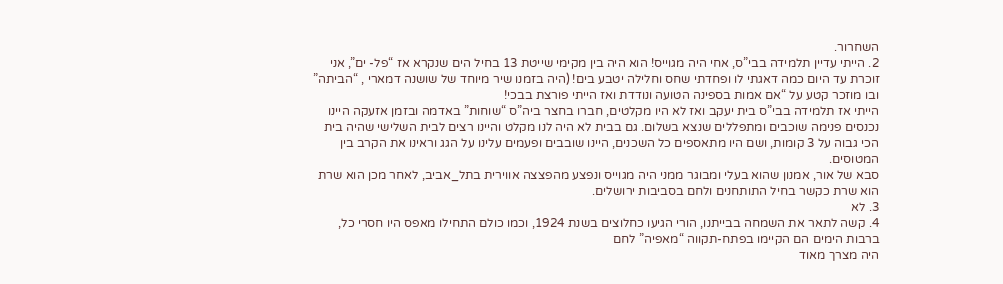השחרור.
2. הייתי עדיין תלמידה בבי”ס, אחי היה מגוייס! הוא היה בין מקימי שייטת 13 בחיל הים שנקרא אז “פל- ים”, אני זוכרת עד היום כמה דאגתי לו ופחדתי שחס וחלילה יטבע בים! (היה בזמנו שיר מיוחד של שושנה דמארי , “הביתה” ובו מוזכר קטע על “אם אמות בספינה הטועה ונודדת ואז הייתי פורצת בבכי!
הייתי אז תלמידה בבי”ס בית יעקב ואז לא היו מקלטים, חברו בחצר ביה”ס “שוחות” באדמה ובזמן אזעקה היינו נכנסים פנימה שוכבים ומתפללים שנצא בשלום. גם בבית לא היה לנו מקלט והיינו רצים לבית השלישי שהיה בית הכי גבוה על 3 קומות, ושם היו מתאספים כל השכנים, היינו שובבים ופעמים עלינו על הגג וראינו את הקרב בין המטוסים.
סבא של אור, אמנון שהוא בעלי ומבוגר ממני היה מגוייס ונפצע מהפצצה אווירית בתל_אביב, לאחר מכן הוא שרת הוא שרת כקשר בחיל התותחנים ולחם בסביבות ירושלים.
3. לא
4. קשה לתאר את השמחה בבייתנו, הורי הגיעו כחלוצים בשנת 1924, וכמו כולם התחילו מאפס היו חסרי כל, ברבות הימים הם הקיימו בפתח-תקווה “מאפיה” לחם
היה מצרך מאוד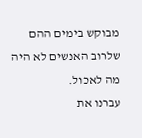מבוקש בימים ההם שלרוב האנשים לא היה מה לאכול.
עברנו את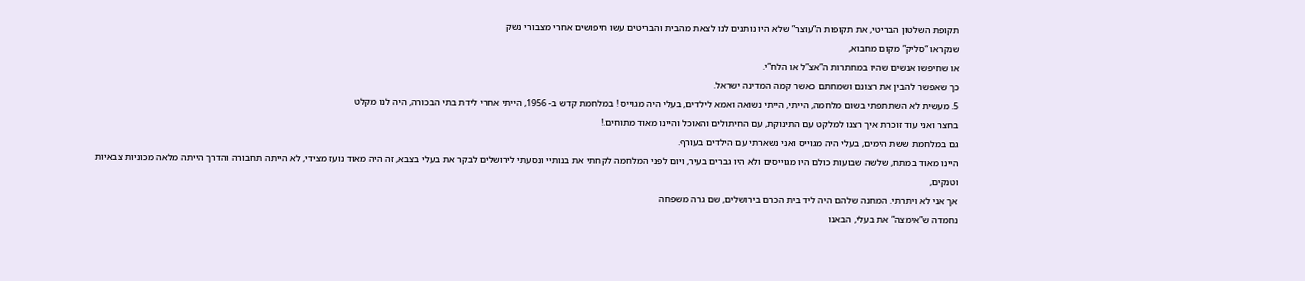תקופת השלטון הבריטי, את תקופות ה”עוצר” שלא היו נותנים לנו לצאת מהבית והבריטים עשו חיפושים אחרי מצבורי נשק
שנקראו “סליק” מקום מחבוא,
או שחיפשו אנשים שהיו במחתרות ה”אצ”ל או הלח”י.
כך שאפשר להבין את רצונם ושמחתם כאשר קמה המדינה ישראל.
5. מעשית לא השתתפתי בשום מלחמה, הייתי, הייתי נשואה ואמא לילדים, בעלי היה מגוייס ! במלחמת קדש ב- 1956, הייתי אחרי לידת בתי הבכורה, היה לנו מקלט
בחצר ואני עוד זוכרת איך רצנו למלקט עם התינוקת, עם החיתולים והאוכל והיינו מאוד מתוחים.!
גם במלחמת ששת הימים, בעלי היה מגוייס ואני נשארתי עם הילדים בעורף.
היינו מאוד במתח, שלשה שבועות כולם היו מגוייסים ולא היו גברים בעיר, ויום לפני המלחמה לקחתי את בנותיי ונסעתי לירושלים לבקר את בעלי בצבא, זה היה מאוד נועז מצידי, לא הייתה תחבורה והדרך הייתה מלאה מכוניות צבאיות וטנקים,
אך אני לא ויתרתי. המחנה שלהם היה ליד בית הכרם בירושלים, שם גרה משפחה
נחמדה ש”אימצה” את בעלי, הבאנו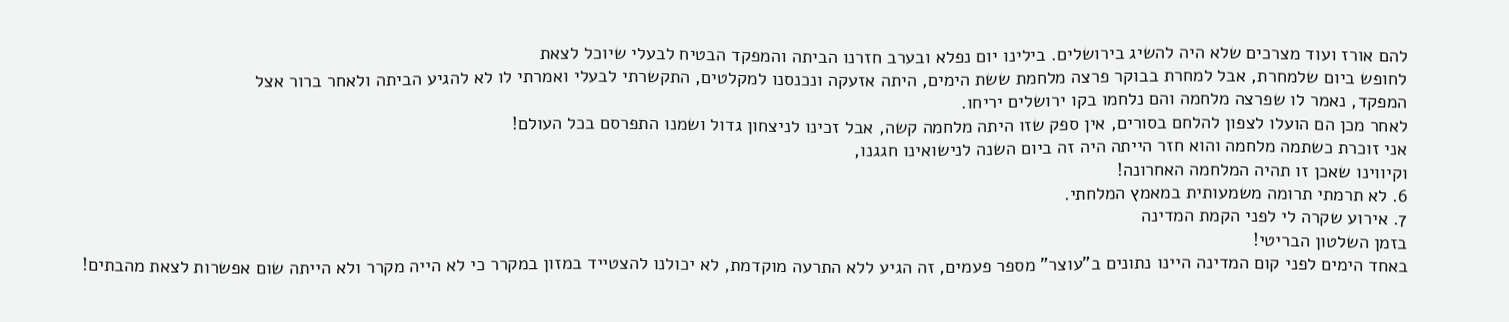להם אורז ועוד מצרכים שלא היה להשיג בירושלים. בילינו יום נפלא ובערב חזרנו הביתה והמפקד הבטיח לבעלי שיוכל לצאת
לחופש ביום שלמחרת, אבל למחרת בבוקר פרצה מלחמת ששת הימים, היתה אזעקה ונכנסנו למקלטים, התקשרתי לבעלי ואמרתי לו לא להגיע הביתה ולאחר ברור אצל
המפקד, נאמר לו שפרצה מלחמה והם נלחמו בקו ירושלים יריחו.
לאחר מכן הם הועלו לצפון להלחם בסורים, אין ספק שזו היתה מלחמה קשה, אבל זכינו לניצחון גדול ושמנו התפרסם בכל העולם!
אני זוכרת כשתמה מלחמה והוא חזר הייתה היה זה ביום השנה לנישואינו חגגנו,
וקיווינו שאכן זו תהיה המלחמה האחרונה!
6. לא תרמתי תרומה משמעותית במאמץ המלחתי.
7. אירוע שקרה לי לפני הקמת המדינה
בזמן השלטון הבריטי!
באחד הימים לפני קום המדינה היינו נתונים ב”עוצר” מספר פעמים, זה הגיע ללא התרעה מוקדמת, לא יכולנו להצטייד במזון במקרר כי לא הייה מקרר ולא הייתה שום אפשרות לצאת מהבתים!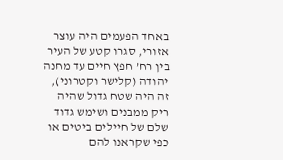באחד הפעמים היה עוצר אזורי, סגרו קטע של העיר בין רח’ חפץ חיים עד מחנה יהודה (קלישר וקטרוני), זה היה שטח גדול שהיה ריק ממבנים ושימש גדוד שלם של חיילים ביטים או כפי שקראנו להם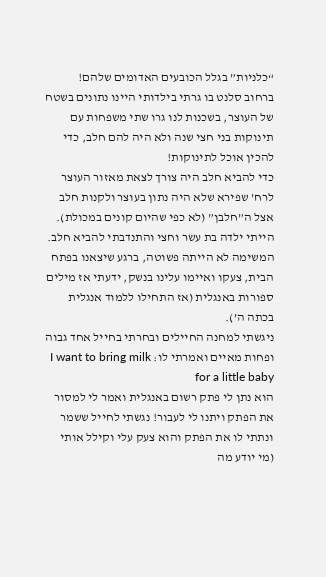“כלניות” בגלל הכובעים האדומים שלהם!
ברחוב סלנט בו גרתי בילדותי היינו נתונים בשטח של העוצר, בשכנות לנו גרו שתי משפחות עם תינוקות בני חצי שנה ולא היה להם חלב, כדי להכין אוכל לתינוקות!
כדי להביא חלב היה צורך לצאת מאזור העוצר לרח’ שפירא שלא היה נתון בעוצר ולקנות חלב אצל ה”חלבן” (לא כפי שהיום קונים במכולת).
הייתי ילדה בת עשר וחצי והתנדבתי להביא חלב.
המשימה לא הייתה פשוטה, ברגע שיצאנו בפתח הבית, צעקו ואיימו עלינו בנשק, ידעתי אז מילים ספורות באנגלית (אז התחילו ללמוד אנגלית בכתה ה’).
ניגשתי למחנה החיילים ובחרתי בחייל אחד גבוה ופחות מאיים ואמרתי לו: I want to bring milk for a little baby
הוא נתן לי פתק רשום באנגלית ואמר לי למסור את הפתק ויתנו לי לעבור! נגשתי לחייל ששמר ונתתי לו את הפתק והוא צעק עלי וקילל אותי (מי יודע מה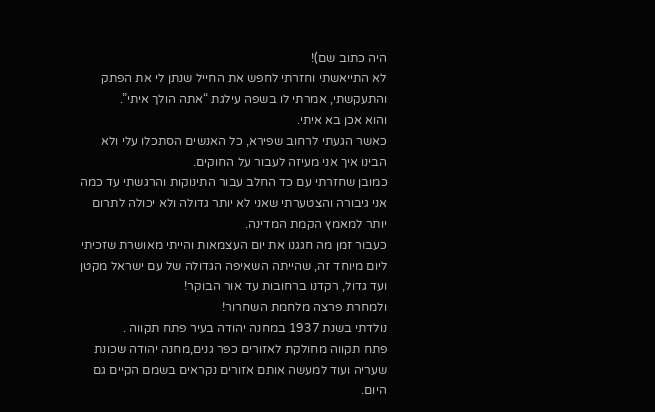היה כתוב שם)!
לא התייאשתי וחזרתי לחפש את החייל שנתן לי את הפתק והתעקשתי, אמרתי לו בשפה עילגת “אתה הולך איתי”.
והוא אכן בא איתי.
כאשר הגעתי לרחוב שפירא, כל האנשים הסתכלו עלי ולא הבינו איך אני מעיזה לעבור על החוקים.
כמובן שחזרתי עם כד החלב עבור התינוקות והרגשתי עד כמה אני גיבורה והצטערתי שאני לא יותר גדולה ולא יכולה לתרום יותר למאמץ הקמת המדינה.
כעבור זמן מה חגגנו את יום העצמאות והייתי מאושרת שזכיתי ליום מיוחד זה, שהייתה השאיפה הגדולה של עם ישראל מקטן ועד גדול, רקדנו ברחובות עד אור הבוקר!
ולמחרת פרצה מלחמת השחרור!
נולדתי בשנת 1937 במחנה יהודה בעיר פתח תקווה .
פתח תקווה מחולקת לאזורים כפר גנים,מחנה יהודה שכונת שעריה ועוד למעשה אותם אזורים נקראים בשמם הקיים גם היום.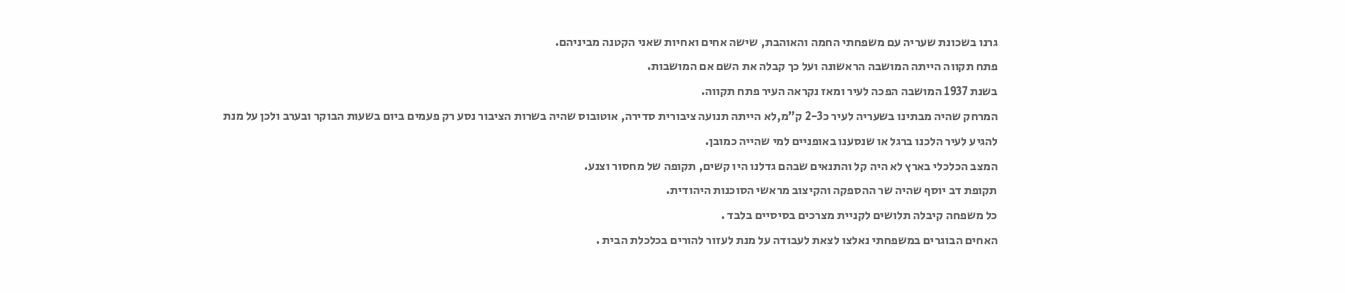גרנו בשכונת שעריה עם משפחתי החמה והאוהבת, שישה אחים ואחיות שאני הקטנה מביניהם.
פתח תקווה הייתה המושבה הראשונה ועל כך קבלה את השם אם המושבות.
בשנת 1937 המושבה הפכה לעיר ומאז נקראה העיר פתח תקווה.
המרחק שהיה מבתינו בשעריה לעיר כ2-3 ק”מ,לא הייתה תנועה ציבורית סדירה, אוטובוס שהיה בשרות הציבור נסע רק פעמים ביום בשעות הבוקר ובערב ולכן על מנת להגיע לעיר הלכנו ברגל או שנסענו באופניים למי שהייה כמובן.
המצב הכלכלי בארץ לא היה קל והתנאים שבהם גדלנו היו קשים, תקופה של מחסור וצנע.
תקופת דב יוסף שהיה שר ההספקה והקיצוב מראשי הסוכנות היהודית.
כל משפחה קיבלה תלושים לקניית מצרכים בסיסיים בלבד .
האחים הבוגרים במשפחתי נאלצו לצאת לעבודה על מנת לעזור להורים בכלכלת הבית .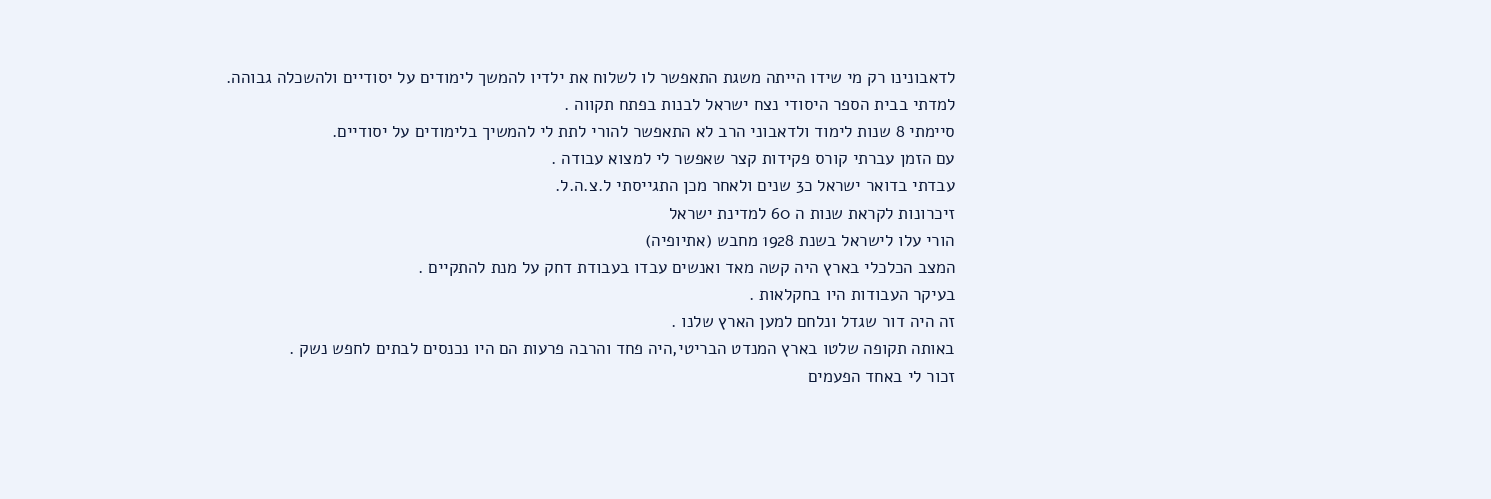לדאבונינו רק מי שידו הייתה משגת התאפשר לו לשלוח את ילדיו להמשך לימודים על יסודיים ולהשכלה גבוהה.
למדתי בבית הספר היסודי נצח ישראל לבנות בפתח תקווה .
סיימתי 8 שנות לימוד ולדאבוני הרב לא התאפשר להורי לתת לי להמשיך בלימודים על יסודיים.
עם הזמן עברתי קורס פקידות קצר שאפשר לי למצוא עבודה .
עבדתי בדואר ישראל כ3 שנים ולאחר מכן התגייסתי ל.צ.ה.ל.
זיכרונות לקראת שנות ה 60 למדינת ישראל
הורי עלו לישראל בשנת 1928 מחבש (אתיופיה)
המצב הכלכלי בארץ היה קשה מאד ואנשים עבדו בעבודת דחק על מנת להתקיים .
בעיקר העבודות היו בחקלאות .
זה היה דור שגדל ונלחם למען הארץ שלנו .
באותה תקופה שלטו בארץ המנדט הבריטי,היה פחד והרבה פרעות הם היו נכנסים לבתים לחפש נשק .
זכור לי באחד הפעמים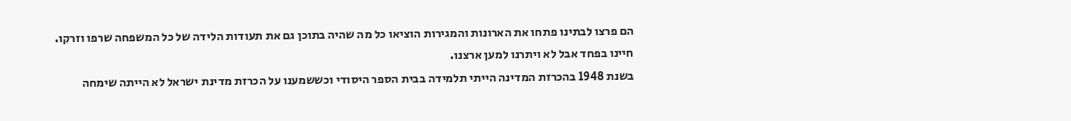הם פרצו לבתינו פתחו את הארונות והמגירות הוציאו כל מה שהיה בתוכן גם את תעודות הלידה של כל המשפחה שרפו וזרקו.
חיינו בפחד אבל לא ויתרנו למען ארצנו.
בשנת 1948 בהכרזת המדינה הייתי תלמידה בבית הספר היסודי וכששמענו על הכרזת מדינת ישראל לא הייתה שימחה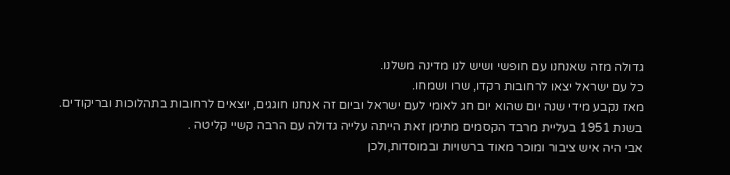גדולה מזה שאנחנו עם חופשי ושיש לנו מדינה משלנו.
כל עם ישראל יצאו לרחובות רקדו, שרו ושמחו.
מאז נקבע מידי שנה יום שהוא יום חג לאומי לעם ישראל וביום זה אנחנו חוגגים, יוצאים לרחובות בתהלוכות ובריקודים.
בשנת 1951 בעליית מרבד הקסמים מתימן זאת הייתה עלייה גדולה עם הרבה קשיי קליטה .
אבי היה איש ציבור ומוכר מאוד ברשויות ובמוסדות,ולכן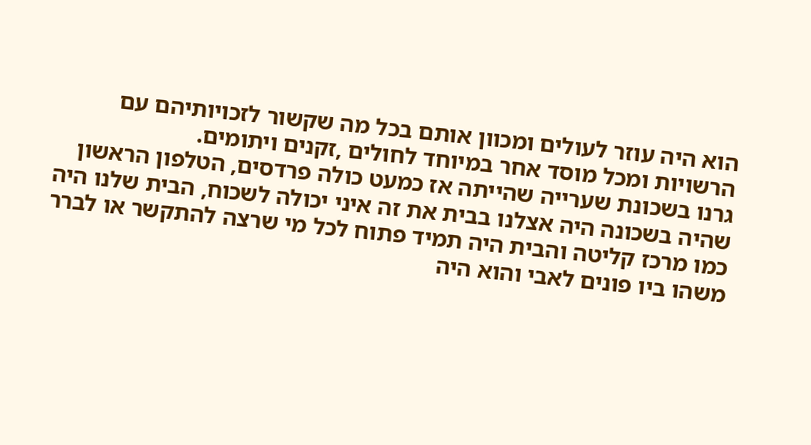הוא היה עוזר לעולים ומכוון אותם בכל מה שקשור לזכויותיהם עם הרשויות ומכל מוסד אחר במיוחד לחולים ,זקנים ויתומים.
גרנו בשכונת שערייה שהייתה אז כמעט כולה פרדסים, הטלפון הראשון שהיה בשכונה היה אצלנו בבית את זה איני יכולה לשכוח, הבית שלנו היה כמו מרכז קליטה והבית היה תמיד פתוח לכל מי שרצה להתקשר או לברר משהו ביו פונים לאבי והוא היה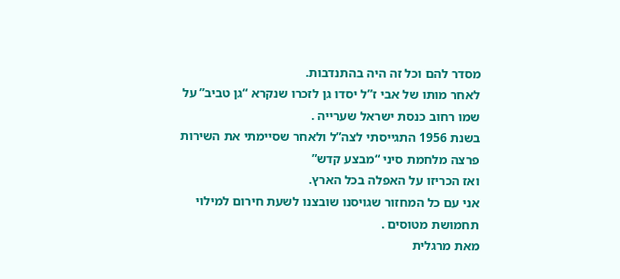מסדר להם וכל זה היה בהתנדבות.
לאחר מותו של אבי ז”ל יסדו גן לזכרו שנקרא “גן טביב” על שמו רחוב כנסת ישראל שערייה .
בשנת 1956 התגייסתי לצה”ל ולאחר שסיימתי את השירות פרצה מלחמת סיני “מבצע קדש”
ואז הכריזו על האפלה בכל הארץ.
אני עם כל המחזור שגויסנו שובצנו לשעת חירום למילוי תחמושת מטוסים .
מאת מרגלית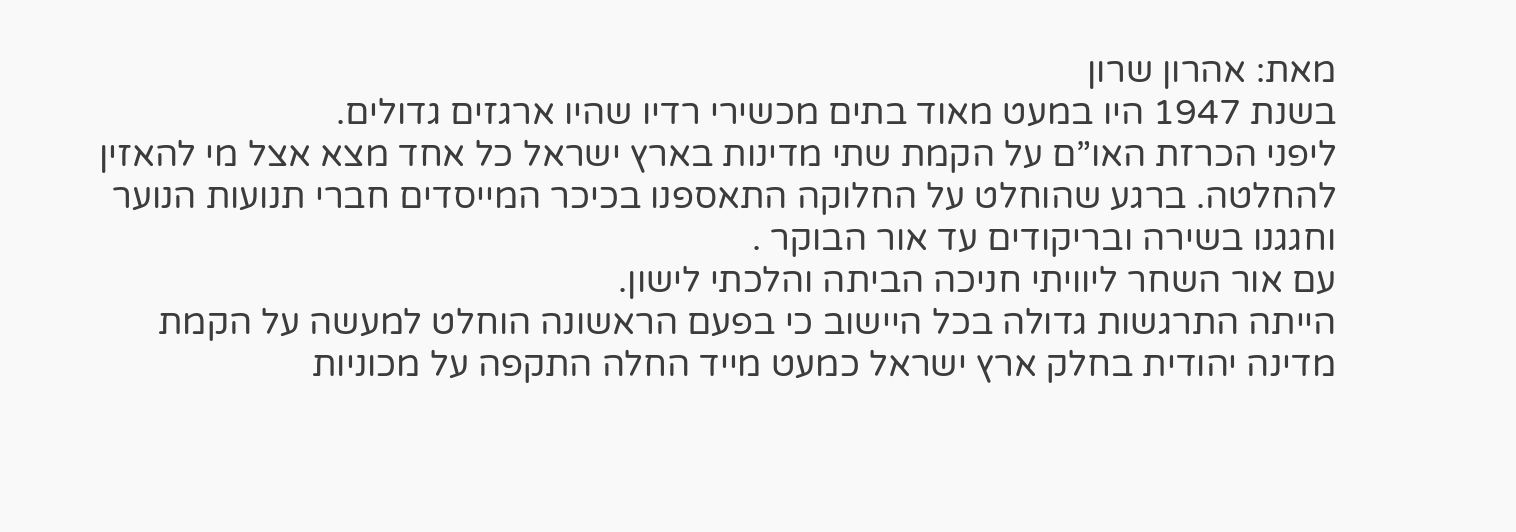מאת: אהרון שרון
בשנת 1947 היו במעט מאוד בתים מכשירי רדיו שהיו ארגזים גדולים.
ליפני הכרזת האו”ם על הקמת שתי מדינות בארץ ישראל כל אחד מצא אצל מי להאזין להחלטה. ברגע שהוחלט על החלוקה התאספנו בכיכר המייסדים חברי תנועות הנוער וחגגנו בשירה ובריקודים עד אור הבוקר .
עם אור השחר ליוויתי חניכה הביתה והלכתי לישון.
הייתה התרגשות גדולה בכל היישוב כי בפעם הראשונה הוחלט למעשה על הקמת מדינה יהודית בחלק ארץ ישראל כמעט מייד החלה התקפה על מכוניות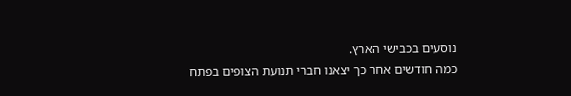נוסעים בכבישי הארץ.
כמה חודשים אחר כך יצאנו חברי תנועת הצופים בפתח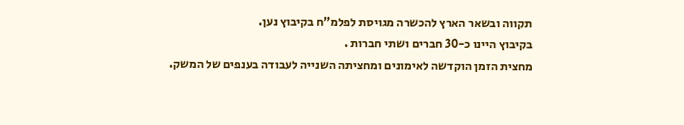תקווה ובשאר הארץ להכשרה מגויסת לפלמ”ח בקיבוץ נען.
בקיבוץ היינו כ-30 חברים ושתי חברות .
מחצית הזמן הוקדשה לאימונים ומחציתה השנייה לעבודה בענפים של המשק.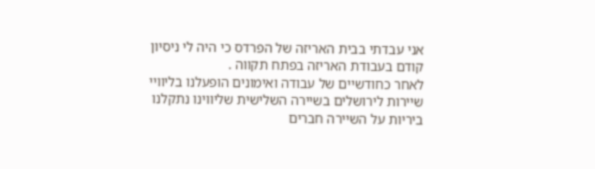אני עבדתי בבית האריזה של הפרדס כי היה לי ניסיון קודם בעבודת האריזה בפתח תקווה .
לאחר כחודשיים של עבודה ואימונים הופעלנו בליוויי שיירות לירושלים בשיירה השלישית שליווינו נתקלנו ביריות על השיירה חברים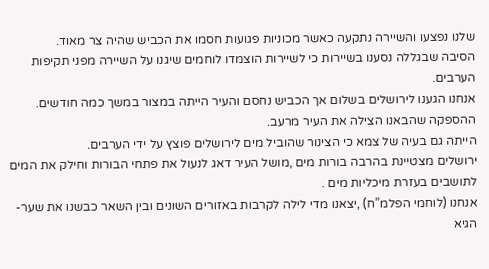שלנו נפצעו והשיירה נתקעה כאשר מכוניות פגועות חסמו את הכביש שהיה צר מאוד.
הסיבה שבגללה נסענו בשיירות כי לשיירות הוצמדו לוחמים שיגנו על השיירה מפני תקיפות הערבים.
אנחנו הגענו לירושלים בשלום אך הכביש נחסם והעיר הייתה במצור במשך כמה חודשים. ההספקה שהבאנו הצילה את העיר מרעב.
הייתה גם בעיה של צמא כי הצינור שהוביל מים לירושלים פוצץ על ידי הערבים.
ירושלים מצטיינת בהרבה בורות מים ,מושל העיר דאג לנעול את פתחי הבורות וחילק את המים לתושבים בעזרת מיכליות מים .
אנחנו (לוחמי הפלמ”ח) ,יצאנו מדי לילה לקרבות באזורים השונים ובין השאר כבשנו את שער-הגיא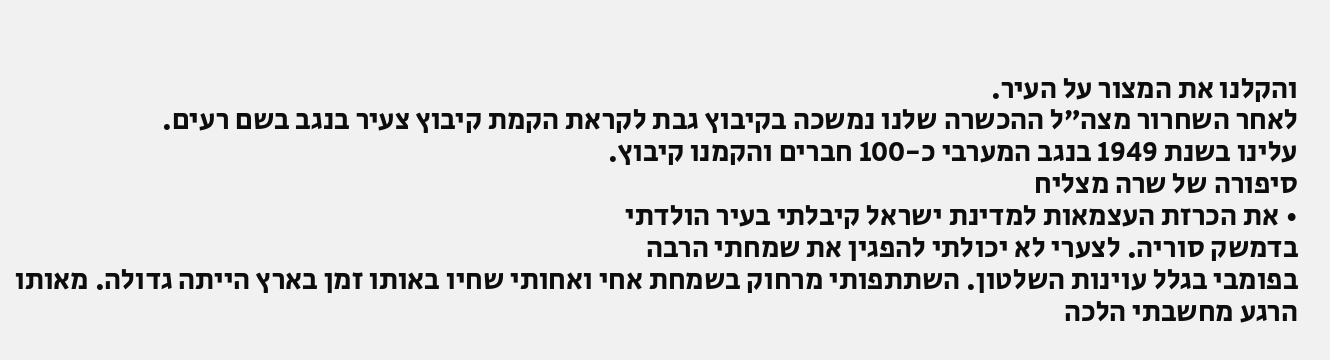והקלנו את המצור על העיר.
לאחר השחרור מצה”ל ההכשרה שלנו נמשכה בקיבוץ גבת לקראת הקמת קיבוץ צעיר בנגב בשם רעים.
עלינו בשנת 1949 בנגב המערבי כ-100 חברים והקמנו קיבוץ.
סיפורה של שרה מצליח
• את הכרזת העצמאות למדינת ישראל קיבלתי בעיר הולדתי
בדמשק סוריה. לצערי לא יכולתי להפגין את שמחתי הרבה
בפומבי בגלל עוינות השלטון. השתתפותי מרחוק בשמחת אחי ואחותי שחיו באותו זמן בארץ הייתה גדולה. מאותו הרגע מחשבתי הלכה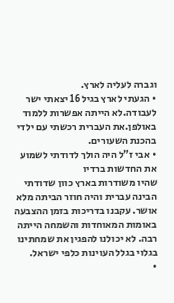וגברה לעליה לארץ.
• הגעתי לארץ בגיל 16 יצאתי ישר לעבודה.לא הייתה אפשרות ללמוד באולפן.את העברית רכשתי עם ילדי בהכנת השעורים.
• אבי ז”ל היה הולך לדודתי לשמוע את החדשות ברדיו
שהיו משודרות בארץ כוון שדודתי הבינה עברית והיה חוזר הביתה מלא אושר. עקבנו בדריכות בזמן ההצבעה באומות המאוחדות והשמחה הייתה רבה. לא יכולנו להפגין את שמחתינו בגלוי בגלל העוינות כלפי ישראל.
•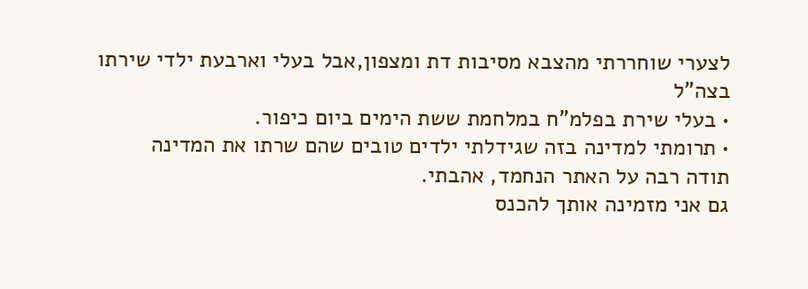לצערי שוחררתי מהצבא מסיבות דת ומצפון,אבל בעלי וארבעת ילדי שירתו בצה”ל
• בעלי שירת בפלמ”ח במלחמת ששת הימים ביום כיפור.
• תרומתי למדינה בזה שגידלתי ילדים טובים שהם שרתו את המדינה
תודה רבה על האתר הנחמד, אהבתי.
גם אני מזמינה אותך להכנס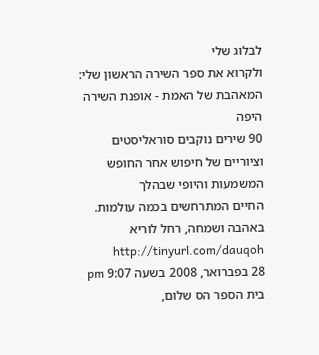לבלוג שלי
ולקרוא את ספר השירה הראשון שלי:
המאהבת של האמת - אופנת השירה היפה
90 שירים נוקבים סוראליסטים וציוריים של חיפוש אחר החופש המשמעות והיופי שבהלך
החיים המתרחשים בכמה עולמות.
באהבה ושמחה, רחל לוריא http://tinyurl.com/dauqoh
28 בפברואר, 2008 בשעה 9:07 pm
בית הספר הס שלום,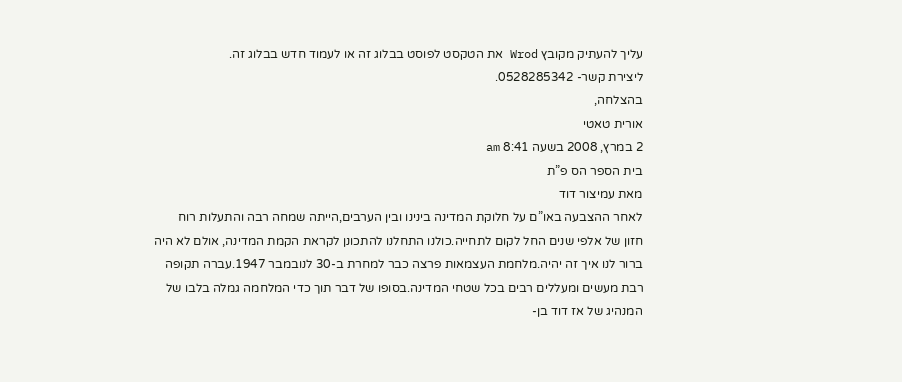עליך להעתיק מקובץ Wrod את הטקסט לפוסט בבלוג זה או לעמוד חדש בבלוג זה.
ליצירת קשר- 0528285342.
בהצלחה,
אורית טאטי
2 במרץ, 2008 בשעה 8:41 am
בית הספר הס פ”ת
מאת עמיצור דוד
לאחר ההצבעה באו”ם על חלוקת המדינה בינינו ובין הערבים,הייתה שמחה רבה והתעלות רוח
חזון של אלפי שנים החל לקום לתחייה.כולנו התחלנו להתכונן לקראת הקמת המדינה, אולם לא היה
ברור לנו איך זה יהיה.מלחמת העצמאות פרצה כבר למחרת ב-30 לנובמבר 1947.עברה תקופה
רבת מעשים ומעללים רבים בכל שטחי המדינה.בסופו של דבר תוך כדי המלחמה גמלה בלבו של
המנהיג של אז דוד בן-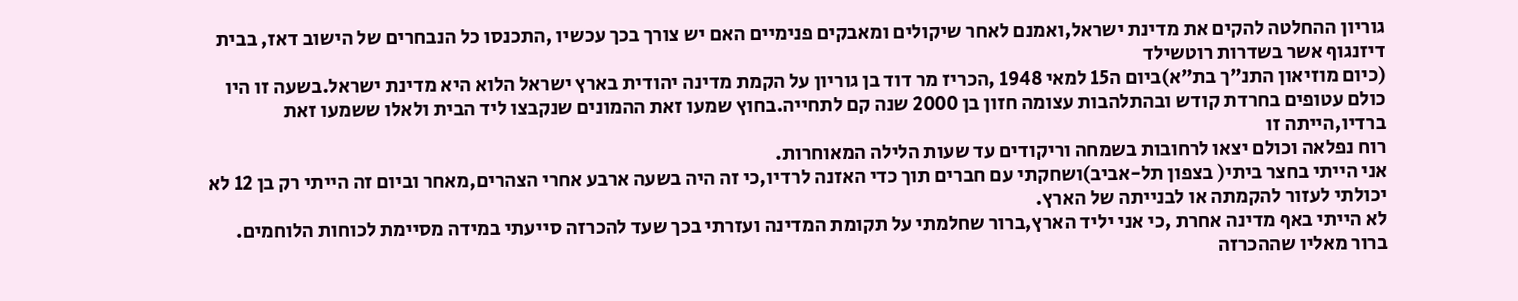גוריון ההחלטה להקים את מדינת ישראל,ואמנם לאחר שיקולים ומאבקים פנימיים האם יש צורך בכך עכשיו ,התכנסו כל הנבחרים של הישוב דאז, בבית דיזנגוף אשר בשדרות רוטשילד
(כיום מוזיאון התנ”ך בת”א)ביום ה15 למאי 1948 ,הכריז מר דוד בן גוריון על הקמת מדינה יהודית בארץ ישראל הלוא היא מדינת ישראל.בשעה זו היו כולם עטופים בחרדת קודש ובהתלהבות עצומה חזון בן 2000 שנה קם לתחייה.בחוץ שמעו זאת ההמונים שנקבצו ליד הבית ולאלו ששמעו זאת ברדיו,הייתה זו
רוח נפלאה וכולם יצאו לרחובות בשמחה וריקודים עד שעות הלילה המאוחרות.
אני הייתי בחצר ביתי( בצפון תל-אביב)ושחקתי עם חברים תוך כדי האזנה לרדיו,כי זה היה בשעה ארבע אחרי הצהרים,מאחר וביום זה הייתי רק בן 12 לא יכולתי לעזור להקמתה או לבנייתה של הארץ.
לא הייתי באף מדינה אחרת ,כי אני יליד הארץ,ברור שחלמתי על תקומת המדינה ועזרתי בכך שעד להכרזה סייעתי במידה מסיימת לכוחות הלוחמים.
ברור מאליו שההכרזה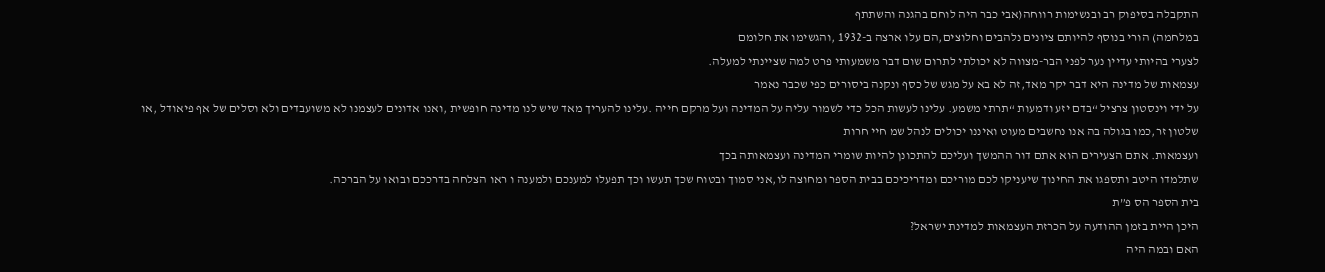התקבלה בסיפוק רב ובנשימות רווחה(אבי כבר היה לוחם בהגנה והשתתף
במלחמה) הורי בנוסף להיותם ציונים נלהבים וחלוצים,הם עלו ארצה ב-1932 ,והגשימו את חלומם
לצערי בהיותי עדיין נער לפני הבר-מצווה לא יכולתי לתרום שום דבר משמעותי פרט למה שציינתי למעלה.
עצמאות של מדינה היא דבר יקר מאד,זה לא בא על מגש של כסף ונקנה ביסורים כפי שכבר נאמר
על ידי וינסטון צרציל “בדם יזע ודמעות “תרתי משמע. עלינו לעשות הכל כדי לשמור עליה על המדינה ועל מרקם חייה .עלינו להעריך מאד שיש לנו מדינה חופשית ,ואנו אדונים לעצמנו לא משועבדים ולא וסלים של אף פיאודל ,או שלטון זר,כמו בגולה בה אנו נחשבים מעוט ואיננו יכולים לנהל שמ חיי חרות
ועצמאות. אתם הצעירים הוא אתם דור ההמשך ועליכם להתכונן להיות שומרי המדינה ועצמאותה בכך
שתלמדו היטב ותספגו את החינוך שיעניקו לכם מוריכם ומדריכיכם בבית הספר ומחוצה לו,אני סמוך ובטוח שכך תעשו וכך תפעלו למענכם ולמענה ו ראו הצלחה בדרככם ובואו על הברכה.
בית הספר הס פ”ת
היכן היית בזמן ההודעה על הכרזת העצמאות למדינת ישראל?
האם ובמה היה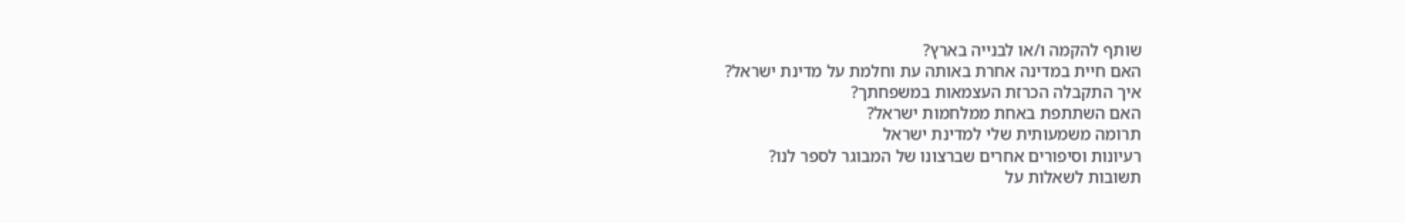שותף להקמה ו/או לבנייה בארץ?
האם חיית במדינה אחרת באותה עת וחלמת על מדינת ישראל?
איך התקבלה הכרזת העצמאות במשפחתך?
האם השתתפת באחת ממלחמות ישראל?
תרומה משמעותית שלי למדינת ישראל
רעיונות וסיפורים אחרים שברצונו של המבוגר לספר לנו?
תשובות לשאלות על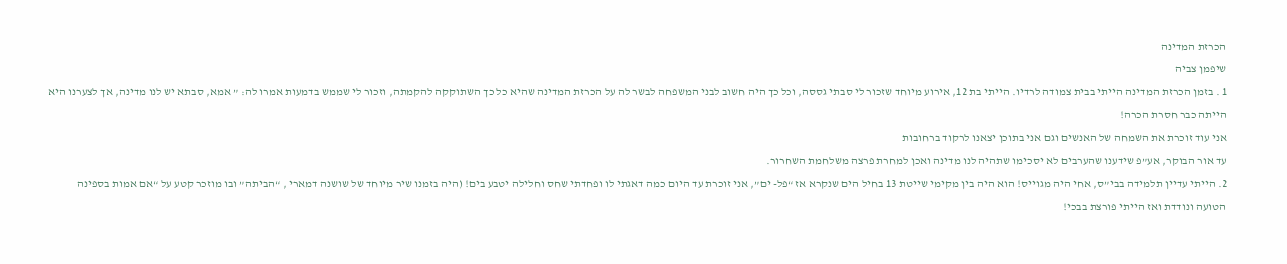הכרזת המדינה
שיפמן צביה
1 . בזמן הכרזת המדינה הייתי בבית צמודה לרדיו. הייתי בת 12, אירוע מיוחד שזכור לי סבתי גססה, וכל כך היה חשוב לבני המשפחה לבשר לה על הכרזת המדינה שהיא כל כך השתוקקה להקמתה, וזכור לי שממש בדמעות אמרו לה: ” אמא, סבתא יש לנו מדינה, אך לצערנו היא הייתה כבר חסרת הכרה!
אני עוד זוכרת את השמחה של האנשים וגם אני בתוכן יצאנו לרקוד ברחובות
עד אור הבוקר, אע”פ שידענו שהערבים לא יסכימו שתהיה לנו מדינה ואכן למחרת פרצה משלחמת השחרור.
2. הייתי עדיין תלמידה בבי”ס, אחי היה מגוייס! הוא היה בין מקימי שייטת 13 בחיל הים שנקרא אז “פל- ים”, אני זוכרת עד היום כמה דאגתי לו ופחדתי שחס וחלילה יטבע בים! (היה בזמנו שיר מיוחד של שושנה דמארי , “הביתה” ובו מוזכר קטע על “אם אמות בספינה הטועה ונודדת ואז הייתי פורצת בבכי!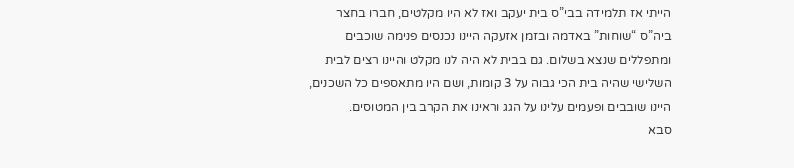הייתי אז תלמידה בבי”ס בית יעקב ואז לא היו מקלטים, חברו בחצר ביה”ס “שוחות” באדמה ובזמן אזעקה היינו נכנסים פנימה שוכבים ומתפללים שנצא בשלום. גם בבית לא היה לנו מקלט והיינו רצים לבית השלישי שהיה בית הכי גבוה על 3 קומות, ושם היו מתאספים כל השכנים, היינו שובבים ופעמים עלינו על הגג וראינו את הקרב בין המטוסים.
סבא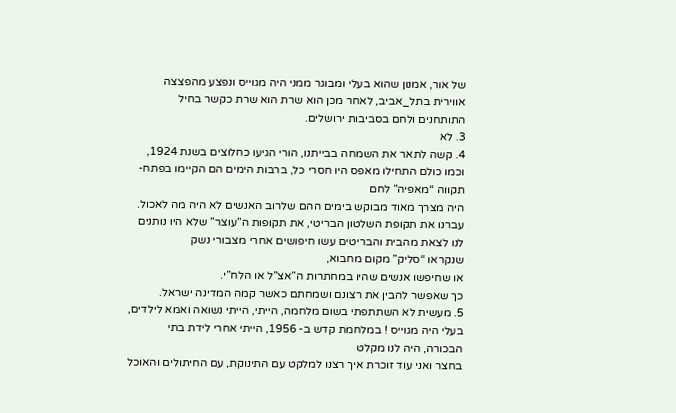של אור, אמנון שהוא בעלי ומבוגר ממני היה מגוייס ונפצע מהפצצה אווירית בתל_אביב, לאחר מכן הוא שרת הוא שרת כקשר בחיל התותחנים ולחם בסביבות ירושלים.
3. לא
4. קשה לתאר את השמחה בבייתנו, הורי הגיעו כחלוצים בשנת 1924, וכמו כולם התחילו מאפס היו חסרי כל, ברבות הימים הם הקיימו בפתח-תקווה “מאפיה” לחם
היה מצרך מאוד מבוקש בימים ההם שלרוב האנשים לא היה מה לאכול.
עברנו את תקופת השלטון הבריטי, את תקופות ה”עוצר” שלא היו נותנים לנו לצאת מהבית והבריטים עשו חיפושים אחרי מצבורי נשק
שנקראו “סליק” מקום מחבוא,
או שחיפשו אנשים שהיו במחתרות ה”אצ”ל או הלח”י.
כך שאפשר להבין את רצונם ושמחתם כאשר קמה המדינה ישראל.
5. מעשית לא השתתפתי בשום מלחמה, הייתי, הייתי נשואה ואמא לילדים, בעלי היה מגוייס ! במלחמת קדש ב- 1956, הייתי אחרי לידת בתי הבכורה, היה לנו מקלט
בחצר ואני עוד זוכרת איך רצנו למלקט עם התינוקת, עם החיתולים והאוכל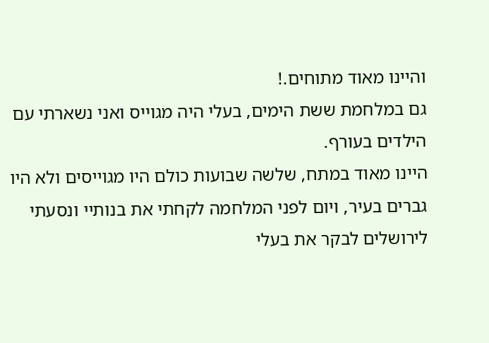והיינו מאוד מתוחים.!
גם במלחמת ששת הימים, בעלי היה מגוייס ואני נשארתי עם הילדים בעורף.
היינו מאוד במתח, שלשה שבועות כולם היו מגוייסים ולא היו גברים בעיר, ויום לפני המלחמה לקחתי את בנותיי ונסעתי לירושלים לבקר את בעלי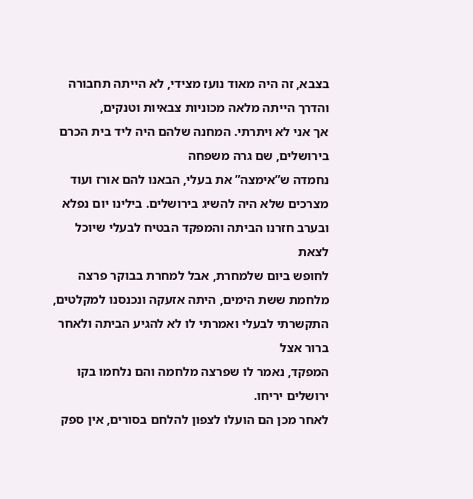בצבא, זה היה מאוד נועז מצידי, לא הייתה תחבורה והדרך הייתה מלאה מכוניות צבאיות וטנקים,
אך אני לא ויתרתי. המחנה שלהם היה ליד בית הכרם בירושלים, שם גרה משפחה
נחמדה ש”אימצה” את בעלי, הבאנו להם אורז ועוד מצרכים שלא היה להשיג בירושלים. בילינו יום נפלא ובערב חזרנו הביתה והמפקד הבטיח לבעלי שיוכל לצאת
לחופש ביום שלמחרת, אבל למחרת בבוקר פרצה מלחמת ששת הימים, היתה אזעקה ונכנסנו למקלטים, התקשרתי לבעלי ואמרתי לו לא להגיע הביתה ולאחר ברור אצל
המפקד, נאמר לו שפרצה מלחמה והם נלחמו בקו ירושלים יריחו.
לאחר מכן הם הועלו לצפון להלחם בסורים, אין ספק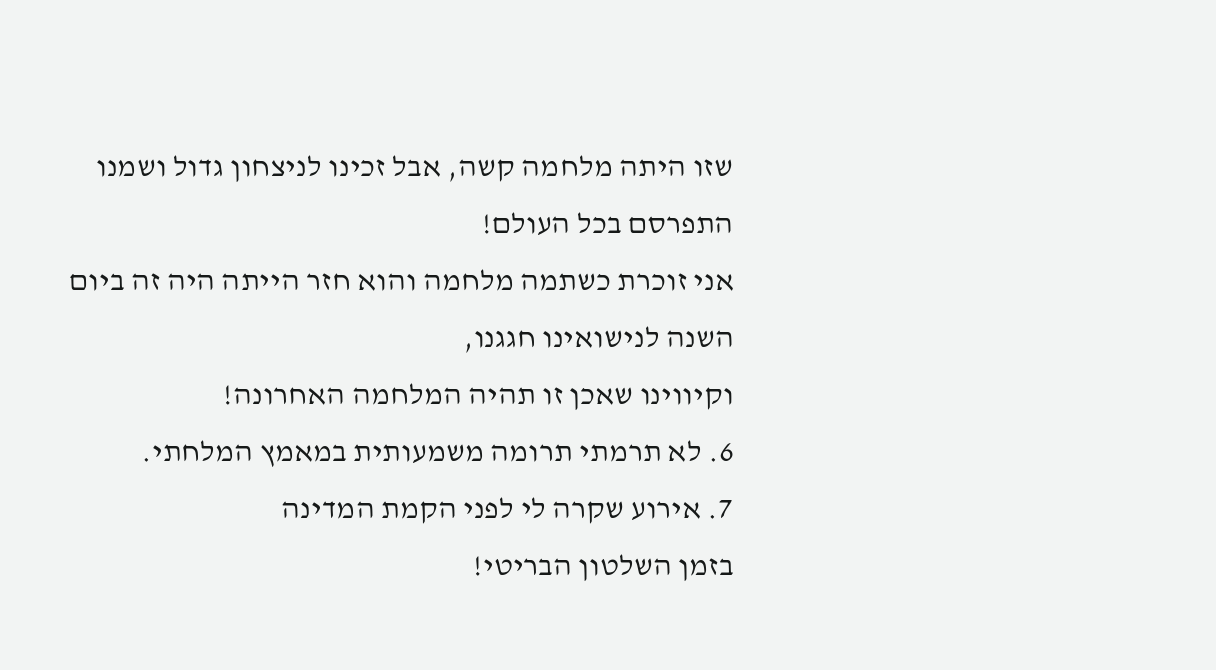שזו היתה מלחמה קשה, אבל זכינו לניצחון גדול ושמנו התפרסם בכל העולם!
אני זוכרת כשתמה מלחמה והוא חזר הייתה היה זה ביום השנה לנישואינו חגגנו,
וקיווינו שאכן זו תהיה המלחמה האחרונה!
6. לא תרמתי תרומה משמעותית במאמץ המלחתי.
7. אירוע שקרה לי לפני הקמת המדינה
בזמן השלטון הבריטי!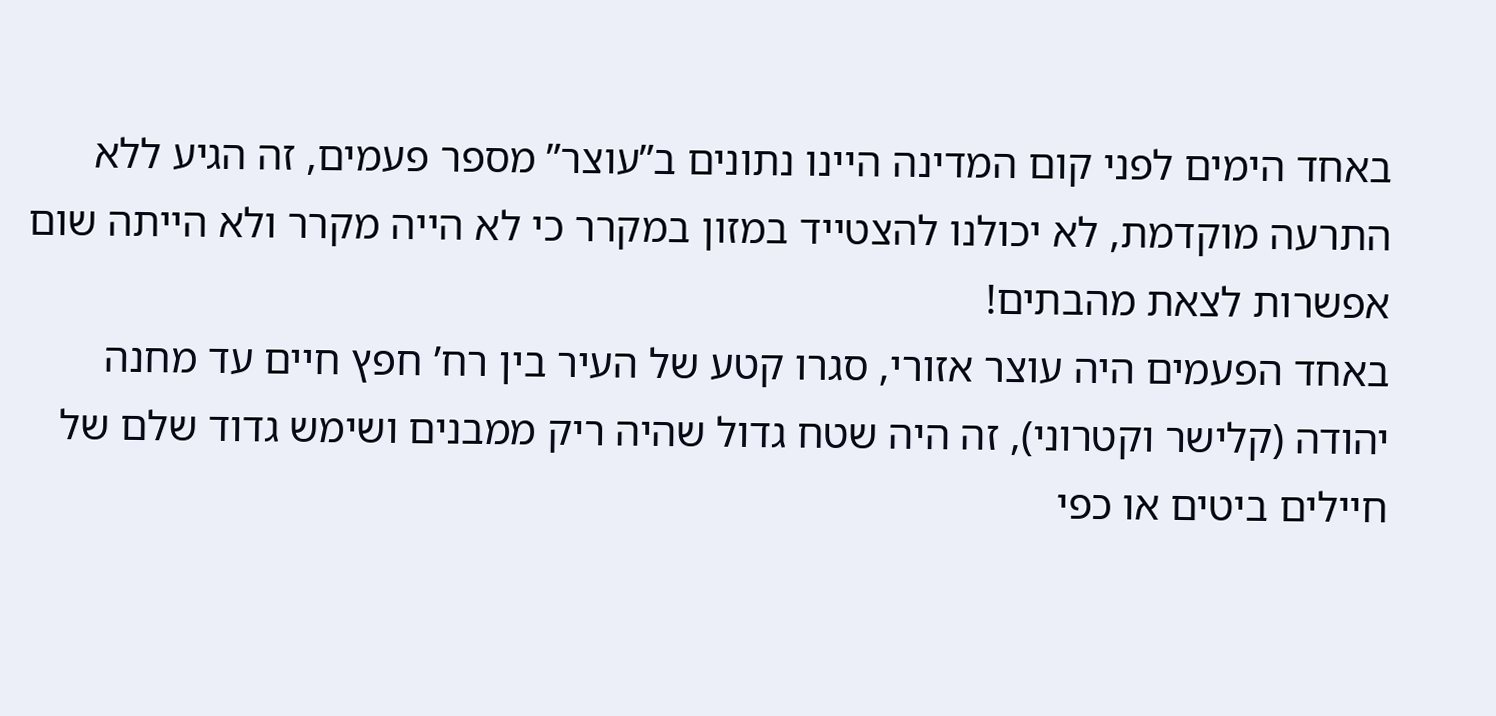באחד הימים לפני קום המדינה היינו נתונים ב”עוצר” מספר פעמים, זה הגיע ללא התרעה מוקדמת, לא יכולנו להצטייד במזון במקרר כי לא הייה מקרר ולא הייתה שום אפשרות לצאת מהבתים!
באחד הפעמים היה עוצר אזורי, סגרו קטע של העיר בין רח’ חפץ חיים עד מחנה יהודה (קלישר וקטרוני), זה היה שטח גדול שהיה ריק ממבנים ושימש גדוד שלם של חיילים ביטים או כפי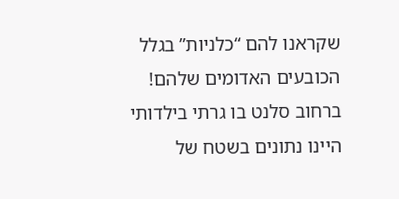שקראנו להם “כלניות” בגלל הכובעים האדומים שלהם!
ברחוב סלנט בו גרתי בילדותי היינו נתונים בשטח של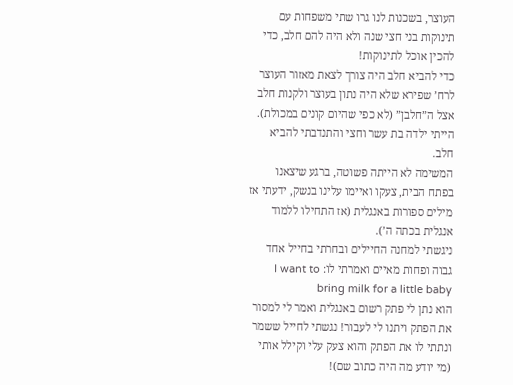העוצר, בשכנות לנו גרו שתי משפחות עם תינוקות בני חצי שנה ולא היה להם חלב, כדי להכין אוכל לתינוקות!
כדי להביא חלב היה צורך לצאת מאזור העוצר לרח’ שפירא שלא היה נתון בעוצר ולקנות חלב אצל ה”חלבן” (לא כפי שהיום קונים במכולת).
הייתי ילדה בת עשר וחצי והתנדבתי להביא חלב.
המשימה לא הייתה פשוטה, ברגע שיצאנו בפתח הבית, צעקו ואיימו עלינו בנשק, ידעתי אז מילים ספורות באנגלית (אז התחילו ללמוד אנגלית בכתה ה’).
ניגשתי למחנה החיילים ובחרתי בחייל אחד גבוה ופחות מאיים ואמרתי לו: I want to bring milk for a little baby
הוא נתן לי פתק רשום באנגלית ואמר לי למסור את הפתק ויתנו לי לעבור! נגשתי לחייל ששמר ונתתי לו את הפתק והוא צעק עלי וקילל אותי (מי יודע מה היה כתוב שם)!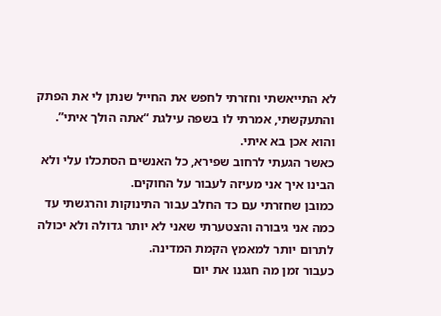לא התייאשתי וחזרתי לחפש את החייל שנתן לי את הפתק והתעקשתי, אמרתי לו בשפה עילגת “אתה הולך איתי”.
והוא אכן בא איתי.
כאשר הגעתי לרחוב שפירא, כל האנשים הסתכלו עלי ולא הבינו איך אני מעיזה לעבור על החוקים.
כמובן שחזרתי עם כד החלב עבור התינוקות והרגשתי עד כמה אני גיבורה והצטערתי שאני לא יותר גדולה ולא יכולה לתרום יותר למאמץ הקמת המדינה.
כעבור זמן מה חגגנו את יום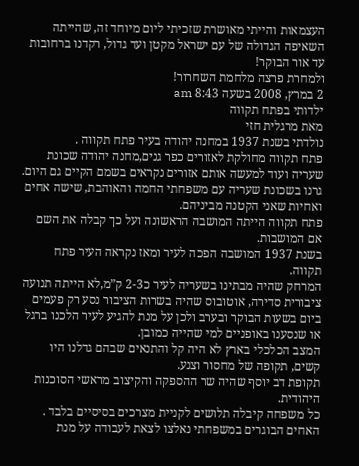העצמאות והייתי מאושרת שזכיתי ליום מיוחד זה, שהייתה השאיפה הגדולה של עם ישראל מקטן ועד גדול, רקדנו ברחובות עד אור הבוקר!
ולמחרת פרצה מלחמת השחרור!
2 במרץ, 2008 בשעה 8:43 am
ילדותי בפתח תקווה
מאת מרגלית חזי
נולדתי בשנת 1937 במחנה יהודה בעיר פתח תקווה .
פתח תקווה מחולקת לאזורים כפר גנים,מחנה יהודה שכונת שעריה ועוד למעשה אותם אזורים נקראים בשמם הקיים גם היום.
גרנו בשכונת שעריה עם משפחתי החמה והאוהבת, שישה אחים ואחיות שאני הקטנה מביניהם.
פתח תקווה הייתה המושבה הראשונה ועל כך קבלה את השם אם המושבות.
בשנת 1937 המושבה הפכה לעיר ומאז נקראה העיר פתח תקווה.
המרחק שהיה מבתינו בשעריה לעיר כ2-3 ק”מ,לא הייתה תנועה ציבורית סדירה, אוטובוס שהיה בשרות הציבור נסע רק פעמים ביום בשעות הבוקר ובערב ולכן על מנת להגיע לעיר הלכנו ברגל או שנסענו באופניים למי שהייה כמובן.
המצב הכלכלי בארץ לא היה קל והתנאים שבהם גדלנו היו קשים, תקופה של מחסור וצנע.
תקופת דב יוסף שהיה שר ההספקה והקיצוב מראשי הסוכנות היהודית.
כל משפחה קיבלה תלושים לקניית מצרכים בסיסיים בלבד .
האחים הבוגרים במשפחתי נאלצו לצאת לעבודה על מנת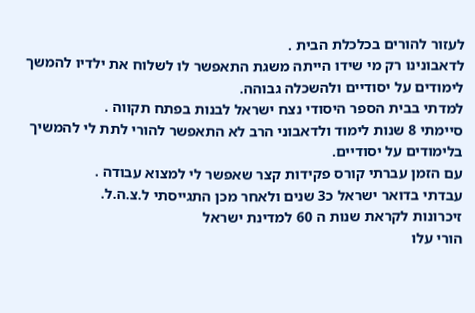לעזור להורים בכלכלת הבית .
לדאבונינו רק מי שידו הייתה משגת התאפשר לו לשלוח את ילדיו להמשך לימודים על יסודיים ולהשכלה גבוהה.
למדתי בבית הספר היסודי נצח ישראל לבנות בפתח תקווה .
סיימתי 8 שנות לימוד ולדאבוני הרב לא התאפשר להורי לתת לי להמשיך בלימודים על יסודיים.
עם הזמן עברתי קורס פקידות קצר שאפשר לי למצוא עבודה .
עבדתי בדואר ישראל כ3 שנים ולאחר מכן התגייסתי ל.צ.ה.ל.
זיכרונות לקראת שנות ה 60 למדינת ישראל
הורי עלו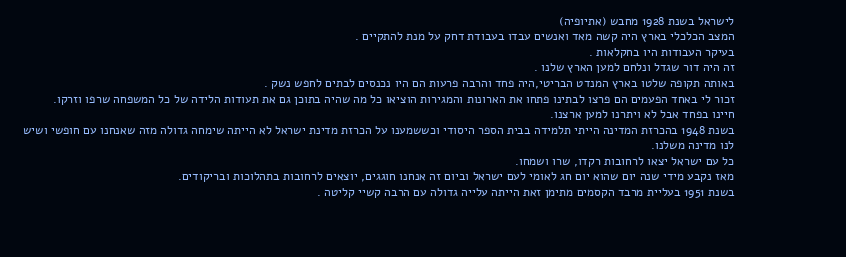לישראל בשנת 1928 מחבש (אתיופיה)
המצב הכלכלי בארץ היה קשה מאד ואנשים עבדו בעבודת דחק על מנת להתקיים .
בעיקר העבודות היו בחקלאות .
זה היה דור שגדל ונלחם למען הארץ שלנו .
באותה תקופה שלטו בארץ המנדט הבריטי,היה פחד והרבה פרעות הם היו נכנסים לבתים לחפש נשק .
זכור לי באחד הפעמים הם פרצו לבתינו פתחו את הארונות והמגירות הוציאו כל מה שהיה בתוכן גם את תעודות הלידה של כל המשפחה שרפו וזרקו.
חיינו בפחד אבל לא ויתרנו למען ארצנו.
בשנת 1948 בהכרזת המדינה הייתי תלמידה בבית הספר היסודי וכששמענו על הכרזת מדינת ישראל לא הייתה שימחה גדולה מזה שאנחנו עם חופשי ושיש לנו מדינה משלנו.
כל עם ישראל יצאו לרחובות רקדו, שרו ושמחו.
מאז נקבע מידי שנה יום שהוא יום חג לאומי לעם ישראל וביום זה אנחנו חוגגים, יוצאים לרחובות בתהלוכות ובריקודים.
בשנת 1951 בעליית מרבד הקסמים מתימן זאת הייתה עלייה גדולה עם הרבה קשיי קליטה .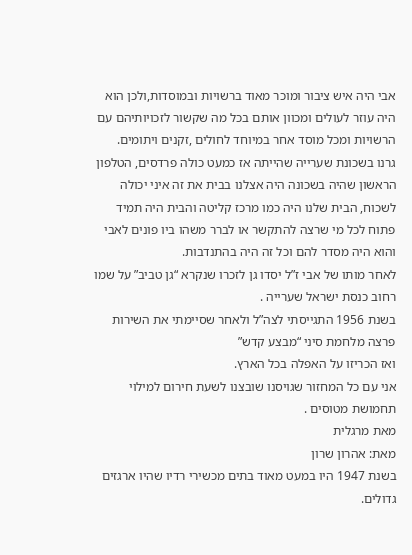אבי היה איש ציבור ומוכר מאוד ברשויות ובמוסדות,ולכן הוא היה עוזר לעולים ומכוון אותם בכל מה שקשור לזכויותיהם עם הרשויות ומכל מוסד אחר במיוחד לחולים ,זקנים ויתומים.
גרנו בשכונת שערייה שהייתה אז כמעט כולה פרדסים, הטלפון הראשון שהיה בשכונה היה אצלנו בבית את זה איני יכולה לשכוח, הבית שלנו היה כמו מרכז קליטה והבית היה תמיד פתוח לכל מי שרצה להתקשר או לברר משהו ביו פונים לאבי והוא היה מסדר להם וכל זה היה בהתנדבות.
לאחר מותו של אבי ז”ל יסדו גן לזכרו שנקרא “גן טביב” על שמו רחוב כנסת ישראל שערייה .
בשנת 1956 התגייסתי לצה”ל ולאחר שסיימתי את השירות פרצה מלחמת סיני “מבצע קדש”
ואז הכריזו על האפלה בכל הארץ.
אני עם כל המחזור שגויסנו שובצנו לשעת חירום למילוי תחמושת מטוסים .
מאת מרגלית
מאת: אהרון שרון
בשנת 1947 היו במעט מאוד בתים מכשירי רדיו שהיו ארגזים גדולים.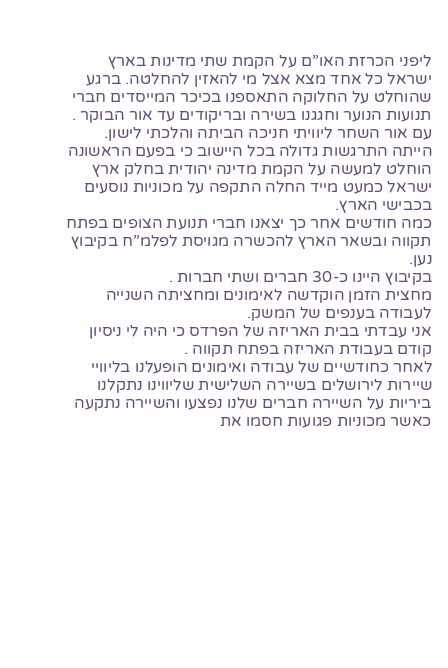ליפני הכרזת האו”ם על הקמת שתי מדינות בארץ ישראל כל אחד מצא אצל מי להאזין להחלטה. ברגע שהוחלט על החלוקה התאספנו בכיכר המייסדים חברי תנועות הנוער וחגגנו בשירה ובריקודים עד אור הבוקר .
עם אור השחר ליוויתי חניכה הביתה והלכתי לישון.
הייתה התרגשות גדולה בכל היישוב כי בפעם הראשונה הוחלט למעשה על הקמת מדינה יהודית בחלק ארץ ישראל כמעט מייד החלה התקפה על מכוניות נוסעים בכבישי הארץ.
כמה חודשים אחר כך יצאנו חברי תנועת הצופים בפתח תקווה ובשאר הארץ להכשרה מגויסת לפלמ”ח בקיבוץ נען.
בקיבוץ היינו כ-30 חברים ושתי חברות .
מחצית הזמן הוקדשה לאימונים ומחציתה השנייה לעבודה בענפים של המשק.
אני עבדתי בבית האריזה של הפרדס כי היה לי ניסיון קודם בעבודת האריזה בפתח תקווה .
לאחר כחודשיים של עבודה ואימונים הופעלנו בליוויי שיירות לירושלים בשיירה השלישית שליווינו נתקלנו ביריות על השיירה חברים שלנו נפצעו והשיירה נתקעה כאשר מכוניות פגועות חסמו את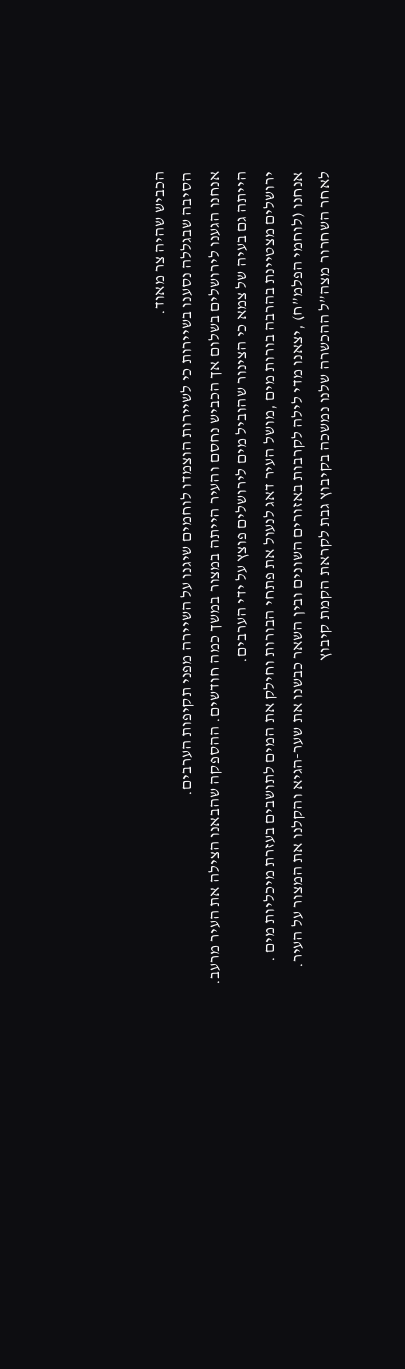הכביש שהיה צר מאוד.
הסיבה שבגללה נסענו בשיירות כי לשיירות הוצמדו לוחמים שיגנו על השיירה מפני תקיפות הערבים.
אנחנו הגענו לירושלים בשלום אך הכביש נחסם והעיר הייתה במצור במשך כמה חודשים. ההספקה שהבאנו הצילה את העיר מרעב.
הייתה גם בעיה של צמא כי הצינור שהוביל מים לירושלים פוצץ על ידי הערבים.
ירושלים מצטיינת בהרבה בורות מים ,מושל העיר דאג לנעול את פתחי הבורות וחילק את המים לתושבים בעזרת מיכליות מים .
אנחנו (לוחמי הפלמ”ח) ,יצאנו מדי לילה לקרבות באזורים השונים ובין השאר כבשנו את שער-הגיא והקלנו את המצור על העיר.
לאחר השחרור מצה”ל ההכשרה שלנו נמשכה בקיבוץ גבת לקראת הקמת קיבוץ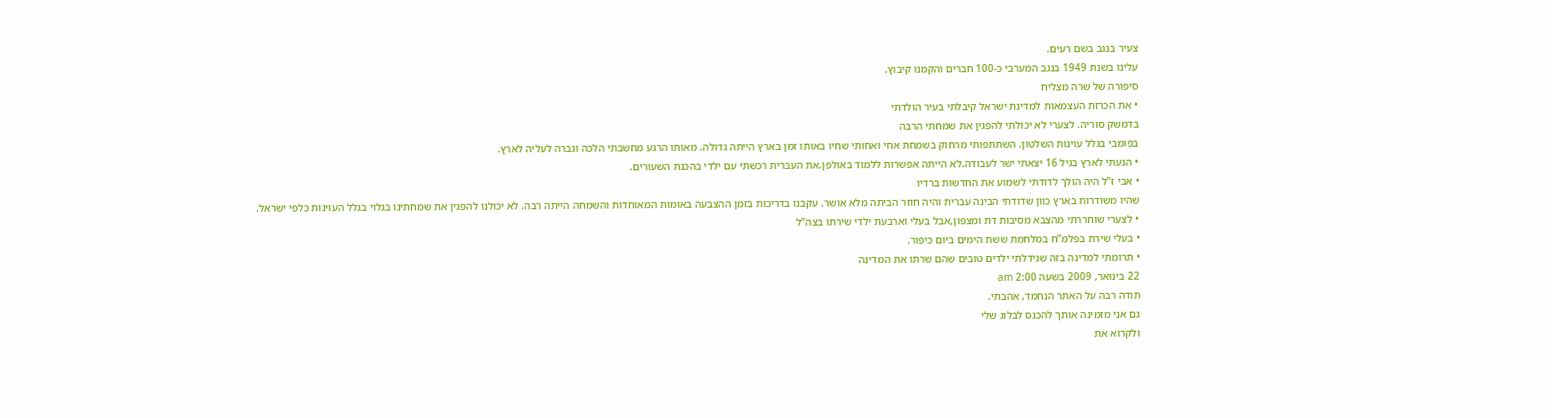צעיר בנגב בשם רעים.
עלינו בשנת 1949 בנגב המערבי כ-100 חברים והקמנו קיבוץ.
סיפורה של שרה מצליח
• את הכרזת העצמאות למדינת ישראל קיבלתי בעיר הולדתי
בדמשק סוריה. לצערי לא יכולתי להפגין את שמחתי הרבה
בפומבי בגלל עוינות השלטון. השתתפותי מרחוק בשמחת אחי ואחותי שחיו באותו זמן בארץ הייתה גדולה. מאותו הרגע מחשבתי הלכה וגברה לעליה לארץ.
• הגעתי לארץ בגיל 16 יצאתי ישר לעבודה.לא הייתה אפשרות ללמוד באולפן.את העברית רכשתי עם ילדי בהכנת השעורים.
• אבי ז”ל היה הולך לדודתי לשמוע את החדשות ברדיו
שהיו משודרות בארץ כוון שדודתי הבינה עברית והיה חוזר הביתה מלא אושר. עקבנו בדריכות בזמן ההצבעה באומות המאוחדות והשמחה הייתה רבה. לא יכולנו להפגין את שמחתינו בגלוי בגלל העוינות כלפי ישראל.
• לצערי שוחררתי מהצבא מסיבות דת ומצפון,אבל בעלי וארבעת ילדי שירתו בצה”ל
• בעלי שירת בפלמ”ח במלחמת ששת הימים ביום כיפור.
• תרומתי למדינה בזה שגידלתי ילדים טובים שהם שרתו את המדינה
22 בינואר, 2009 בשעה 2:00 am
תודה רבה על האתר הנחמד, אהבתי.
גם אני מזמינה אותך להכנס לבלוג שלי
ולקרוא את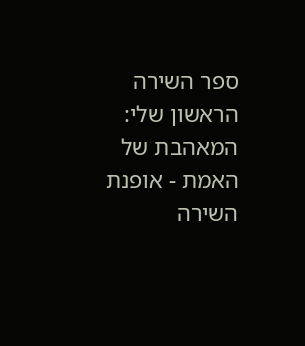ספר השירה הראשון שלי:
המאהבת של האמת - אופנת השירה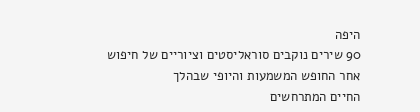היפה
90 שירים נוקבים סוראליסטים וציוריים של חיפוש אחר החופש המשמעות והיופי שבהלך
החיים המתרחשים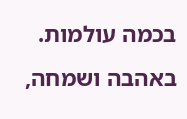בכמה עולמות.
באהבה ושמחה,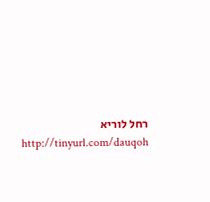רחל לוריא
http://tinyurl.com/dauqoh